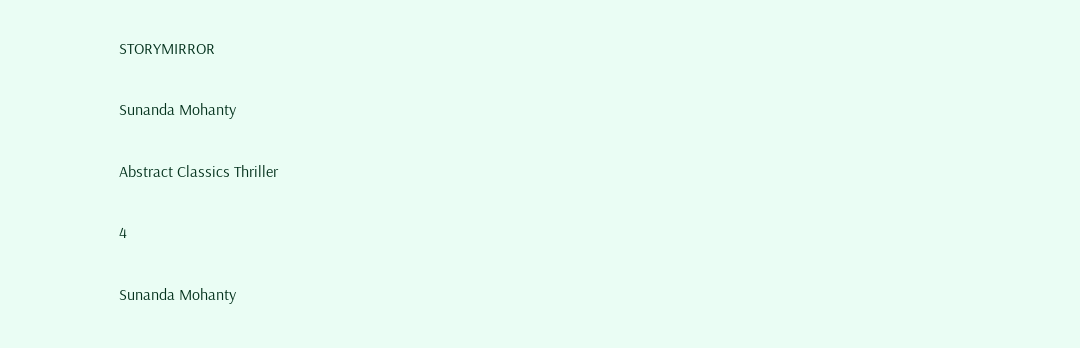STORYMIRROR

Sunanda Mohanty

Abstract Classics Thriller

4

Sunanda Mohanty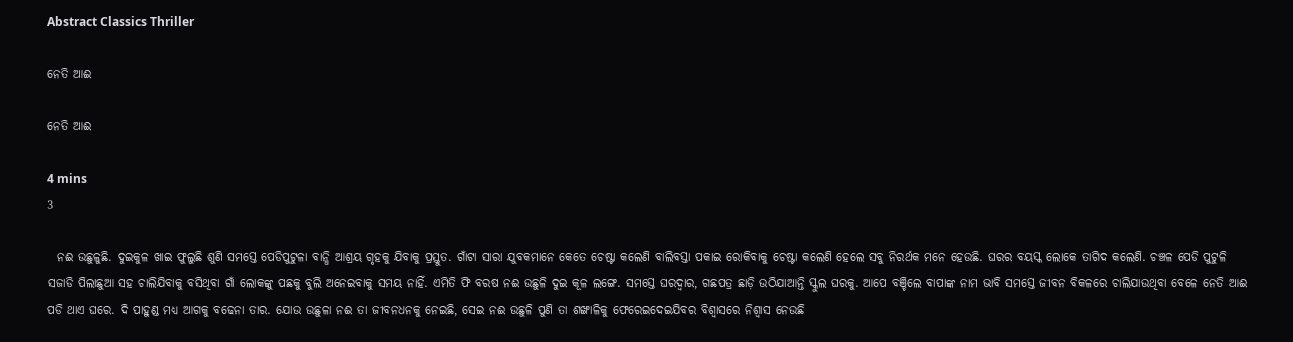Abstract Classics Thriller

ନେତି ଆଈ

ନେତି ଆଈ

4 mins
3

  ନଈ ଉଛୁଳୁଛି. ଦୁଇକୁଳ ଖାଇ ଫୁଲୁଛି ଶୁଣି ସମସ୍ତେ ପେଡିପୁଟୁଳା ବାନ୍ଧି ଆଶ୍ରୟ ଗୃହକୁ ଯିବାକୁ ପ୍ରସ୍ତୁତ. ଗାଁଟା ସାରା ଯୁବକମାନେ କେତେ ଚେଷ୍ଟା କଲେଣି ବାଲିବସ୍ତା ପକାଇ ରୋକିବାକୁ ଚେଷ୍ଟା କଲେଣି ହେଲେ ସବୁ ନିରର୍ଥକ ମନେ ହେଉଛି. ଘରର ବୟସ୍କ ଲୋକେ ତାଗିଦ କଲେଣି. ଚଞ୍ଚଳ ପେଡି ପୁଟୁଳି ସଜାଡି ପିଲାଛୁଆ ସହ ଚାଲିଯିବାକୁ ବସିଥିବା ଗାଁ ଲୋକଙ୍କୁ ପଛକୁ ବୁଲି ଅନେଇବାକୁ ସମୟ ନାହିଁ. ଏମିତି ଫି ବରଷ ନଈ ଉଛୁଳି ଦୁଇ କୂଳ ଲଙ୍ଗେ. ସମସ୍ତେ ଘରଦ୍ୱାର, ଗଛପତ୍ର ଛାଡ଼ି ଉଠିଯାଆନ୍ତି ସ୍କୁଲ ଘରକୁ. ଆପେ ବଞ୍ଚିଲେ ବାପାଙ୍କ ନାମ ଭାବି ସମସ୍ତେ ଜୀବନ ବିକଳରେ ଚାଲିଯାଉଥିବା ବେଳେ ନେତି ଆଈ ପଡି ଥାଏ ଘରେ. ଦି ପାହୁଣ୍ଡ ମଧ୍ୟ ଆଗକୁ ବଢେନା ତାର. ଯୋଉ ଉଛୁଳା ନଈ ତା ଜୀବନଧନକୁ ନେଇଛି, ସେଇ ନଈ ଉଛୁଳି ପୁଣି ତା ଶଙ୍ଖାଳିକୁ ଫେରେଇଦେଇଯିବର ବିଶ୍ୱାସରେ ନିଶ୍ୱାସ ନେଉଛି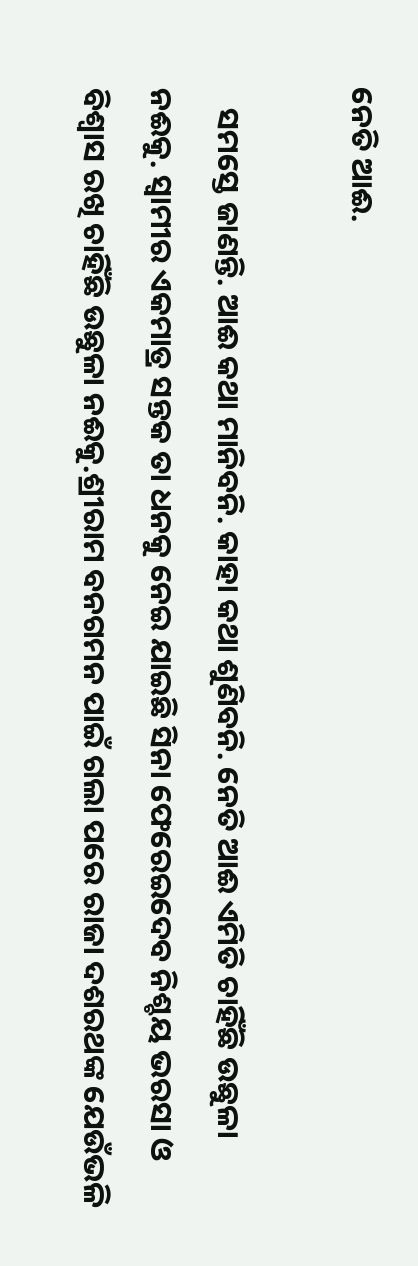ନେତି ଆଈ.

   ସମସ୍ତେ ଜାଣନ୍ତି. ଆଈ କଥା ମାନିବନି. କାହା କଥା ଶୁଣିବନି. ନେତି ଆଈ ଏମିତି ଚାହିଁଛି ଉଛୁଳା ନଈକୁ. ସ୍ୱାମୀର ଏକମାତ୍ର ସନ୍ତକ ତା ଧନକୁ ନେଇ ଯାଇଛି ସିନା ଫେରେଇଦେବ ନିଶ୍ଚୟ ଭରସା ଓ ବିଶ୍ୱାସ ରଖି ଚାହିଁଛି ଉଛୁଳା ନଈକୁ.ଶ୍ରୀରାମ ବନଗମନ ପାଇଁ ଗଲା ପରେ ରାଜା ଦଶରଥଙ୍କ ଯେଉଁଭଳି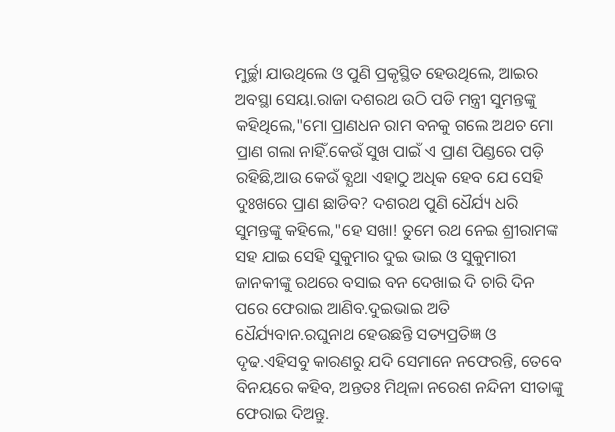ମୁର୍ଚ୍ଛା ଯାଉଥିଲେ ଓ ପୁଣି ପ୍ରକୃସ୍ଥିତ ହେଉଥିଲେ, ଆଇର ଅବସ୍ଥା ସେୟା.ରାଜା ଦଶରଥ ଉଠି ପଡି ମନ୍ତ୍ରୀ ସୁମନ୍ତଙ୍କୁ କହିଥିଲେ,"ମୋ ପ୍ରାଣଧନ ରାମ ବନକୁ ଗଲେ ଅଥଚ ମୋ ପ୍ରାଣ ଗଲା ନାହିଁ.କେଉଁ ସୁଖ ପାଇଁ ଏ ପ୍ରାଣ ପିଣ୍ଡରେ ପଡ଼ି ରହିଛି,ଆଉ କେଉଁ ବ୍ଯଥା ଏହାଠୁ ଅଧିକ ହେବ ଯେ ସେହି ଦୁଃଖରେ ପ୍ରାଣ ଛାଡିବ? ଦଶରଥ ପୁଣି ଧୈର୍ଯ୍ୟ ଧରି ସୁମନ୍ତଙ୍କୁ କହିଲେ,"ହେ ସଖା! ତୁମେ ରଥ ନେଇ ଶ୍ରୀରାମଙ୍କ ସହ ଯାଇ ସେହି ସୁକୁମାର ଦୁଇ ଭାଇ ଓ ସୁକୁମାରୀ ଜାନକୀଙ୍କୁ ରଥରେ ବସାଇ ବନ ଦେଖାଇ ଦି ଚାରି ଦିନ ପରେ ଫେରାଇ ଆଣିବ.ଦୁଇଭାଇ ଅତି ଧୈର୍ଯ୍ୟବାନ.ରଘୁନାଥ ହେଉଛନ୍ତି ସତ୍ୟପ୍ରତିଜ୍ଞ ଓ ଦୃଢ.ଏହିସବୁ କାରଣରୁ ଯଦି ସେମାନେ ନଫେରନ୍ତି, ତେବେ ବିନୟରେ କହିବ, ଅନ୍ତତଃ ମିଥିଳା ନରେଶ ନନ୍ଦିନୀ ସୀତାଙ୍କୁ ଫେରାଇ ଦିଅନ୍ତୁ.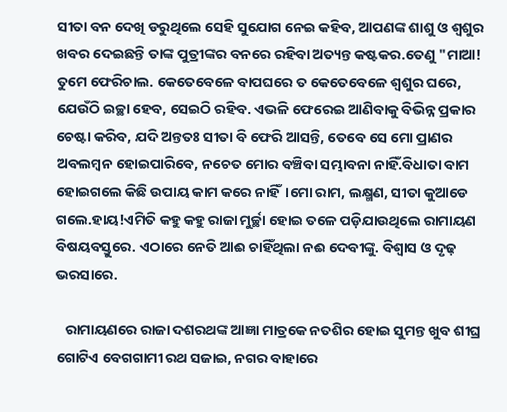ସୀତା ବନ ଦେଖି ଡରୁଥିଲେ ସେହି ସୁଯୋଗ ନେଇ କହିବ, ଆପଣଙ୍କ ଶାଶୁ ଓ ଶ୍ଵଶୁର ଖବର ଦେଇଛନ୍ତି ତାଙ୍କ ପୁତ୍ରୀଙ୍କର ବନରେ ରହିବା ଅତ୍ୟନ୍ତ କଷ୍ଟକର.ତେଣୁ "ମାଆ! ତୁମେ ଫେରିଚାଲ. କେତେବେଳେ ବାପଘରେ ତ କେତେବେଳେ ଶ୍ଵଶୁର ଘରେ, ଯେଉଁଠି ଇଚ୍ଛା ହେବ, ସେଇଠି ରହିବ. ଏଭଳି ଫେରେଇ ଆଣିବାକୁ ବିଭିନ୍ନ ପ୍ରକାର ଚେଷ୍ଟା କରିବ, ଯଦି ଅନ୍ତତଃ ସୀତା ବି ଫେରି ଆସନ୍ତି, ତେବେ ସେ ମୋ ପ୍ରାଣର ଅବଲମ୍ବନ ହୋଇପାରିବେ, ନଚେତ ମୋର ବଞ୍ଚିବା ସମ୍ଭାବନା ନାହିଁ.ବିଧାତା ବାମ ହୋଇଗଲେ କିଛି ଉପାୟ କାମ କରେ ନାହିଁ।ମୋ ରାମ, ଲକ୍ଷ୍ମଣ, ସୀତା କୁଆଡେ ଗଲେ.ହାୟ!ଏମିତି କହୁ କହୁ ରାଜା ମୁର୍ଚ୍ଛା ହୋଇ ତଳେ ପଡ଼ିଯାଉଥିଲେ ରାମାୟଣ ବିଷୟବସ୍ତୁରେ. ଏଠାରେ ନେତି ଆଈ ଚାହିଁଥିଲା ନଈ ଦେବୀଙ୍କୁ. ବିଶ୍ୱାସ ଓ ଦୃଢ଼ ଭରସାରେ.

   ରାମାୟଣରେ ରାଜା ଦଶରଥଙ୍କ ଆଜ୍ଞା ମାତ୍ରକେ ନତଶିର ହୋଇ ସୁମନ୍ତ ଖୁବ ଶୀଘ୍ର ଗୋଟିଏ ବେଗଗାମୀ ରଥ ସଜାଇ, ନଗର ବାହାରେ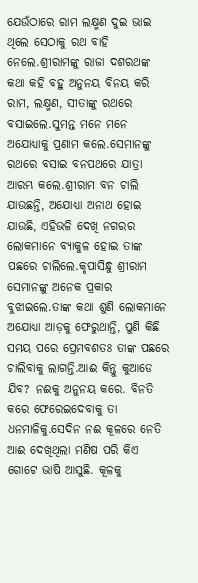ଯେଉଁଠାରେ ରାମ ଲକ୍ଷ୍ମଣ ଦୁଇ ଭାଇ ଥିଲେ ସେଠାକୁ ରଥ ବାହି ନେଲେ.ଶ୍ରୀରାମଙ୍କୁ ରାଜା ଦଶରଥଙ୍କ କଥା କହି ବହୁ ଅନୁନୟ ବିନୟ କରି ରାମ, ଲକ୍ଷ୍ମଣ, ସୀତାଙ୍କୁ ରଥରେ ବସାଇଲେ.ସୁମନ୍ତ ମନେ ମନେ ଅଯୋଧ୍ୟାକୁ ପ୍ରଣାମ କଲେ.ସେମାନଙ୍କୁ ରଥରେ ବସାଇ ବନପଥରେ ଯାତ୍ରା ଆରମ୍ଭ କଲେ.ଶ୍ରୀରାମ ବନ ଚାଲି ଯାଉଛନ୍ତି, ଅଯୋଧ୍ୟା ଅନାଥ ହୋଇ ଯାଉଛି, ଏହିଭଳି ଦେଖି ନଗରର ଲୋକମାନେ ବ୍ଯାକୁଳ ହୋଇ ତାଙ୍କ ପଛରେ ଚାଲିଲେ.କୃପାସିନ୍ଧୁ ଶ୍ରୀରାମ ସେମାନଙ୍କୁ ଅନେକ ପ୍ରକାର ବୁଝାଇଲେ.ତାଙ୍କ କଥା ଶୁଣି ଲୋକମାନେ ଅଯୋଧ୍ୟା ଆଡ଼କୁ ଫେରୁଥାନ୍ତି, ପୁଣି କିଛି ସମୟ ପରେ ପ୍ରେମବଶତଃ ତାଙ୍କ ପଛରେ ଚାଲିବାକୁ ଲାଗନ୍ତି.ଆଈ କିନ୍ତୁ କୁଆଡେ ଯିବ? ନଈକୁ ଅନୁନୟ କରେ. ବିନତି କରେ ଫେରେଇଦେବାକୁ ତା ଧନମାଳିକୁ.ସେଦିନ ନଈ କୂଳରେ ନେତି ଆଈ ଦେଖିଥିଲା ମଣିଷ ପରି କିଏ ଗୋଟେ ଭାଷି ଆସୁଛି. କୂଳକୁ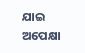ଯାଇ ଅପେକ୍ଷା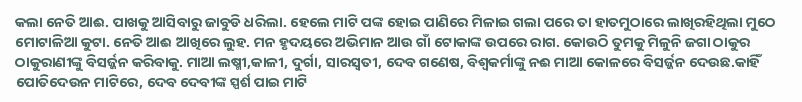କଲା ନେତି ଆଈ. ପାଖକୁ ଆସିବାରୁ ଜାବୁଡି ଧରିଲା. ହେଲେ ମାଟି ପଙ୍କ ହୋଇ ପାଣିରେ ମିଳାଇ ଗଲା ପରେ ତା ହାତମୁଠାରେ ଲାଖିରହିଥିଲା ମୁଠେ ମୋଟାଳିଆ କୁଟା. ନେତି ଆଈ ଆଖିରେ ଲୁହ. ମନ ହୃଦୟରେ ଅଭିମାନ ଆଉ ଗାଁ ଟୋକାଙ୍କ ଉପରେ ରାଗ. କୋଉଠି ତୁମକୁ ମିଳୁନି ଜଗା ଠାକୁର ଠାକୁରାଣୀଙ୍କୁ ବିସର୍ଜ୍ଜନ କରିବାକୁ. ମାଆ ଲଷ୍ମୀ,କାଳୀ, ଦୁର୍ଗା, ସାରସ୍ବତୀ, ଦେବ ଗଣେଷ, ବିଶ୍ୱକର୍ମାଙ୍କୁ ନଈ ମାଆ କୋଳରେ ବିସର୍ଜ୍ଜନ ଦେଉଛ.କାହିଁ ପୋତିଦେଉନ ମାଟିରେ, ଦେବ ଦେବୀଙ୍କ ସ୍ପର୍ଶ ପାଇ ମାଟି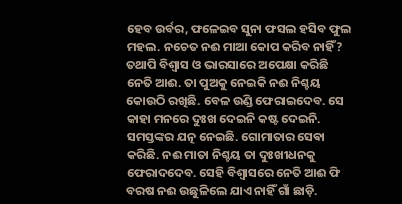ହେବ ଉର୍ବର, ଫଳେଇବ ସୁନା ଫସଲ ହସିବ ଫୁଲ ମହଲ. ନଚେତ ନଈ ମାଆ କୋପ କରିବ ନାହିଁ? ତଥାପି ବିଶ୍ୱାସ ଓ ଭାରସାରେ ଅପେକ୍ଷା କରିଛି ନେତି ଆଈ. ତା ପୁଅକୁ ନେଇକି ନଈ ନିଶ୍ଚୟ କୋଉଠି ରଖିଛି. ବେଳ ଉଣ୍ଡି ଫେରାଇଦେବ. ସେ କାହା ମନରେ ଦୁଃଖ ଦେଇନି କଷ୍ଟ ଦେଇନି. ସମସ୍ତଙ୍କର ଯତ୍ନ ନେଇଛି. ଗୋମାତାର ସେଵା କରିଛି. ନଈ ମାତା ନିଶ୍ଚୟ ତା ଦୁଃଖୀଧନକୁ ଫେରାଦଦେବ. ସେହି ବିଶ୍ୱାସରେ ନେତି ଆଈ ଫି ବରଷ ନଈ ଉଛୁଳିଲେ ଯାଏ ନାହିଁ ଗାଁ ଛାଡ଼ି.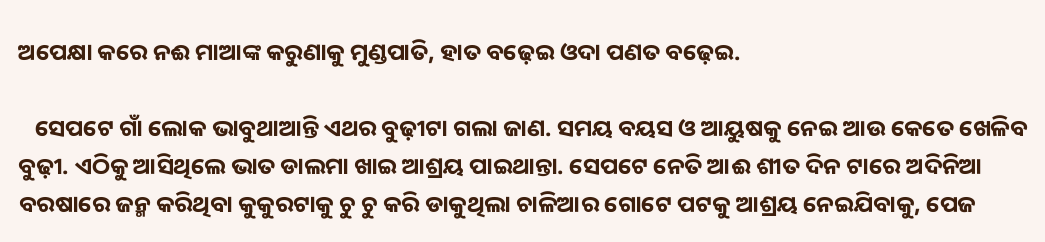ଅପେକ୍ଷା କରେ ନଈ ମାଆଙ୍କ କରୁଣାକୁ ମୁଣ୍ଡପାତି, ହାତ ବଢ଼େଇ ଓଦା ପଣତ ବଢ଼େଇ.

   ସେପଟେ ଗାଁ ଲୋକ ଭାବୁଥାଆନ୍ତି ଏଥର ବୁଢ଼ୀଟା ଗଲା ଜାଣ. ସମୟ ବୟସ ଓ ଆୟୁଷକୁ ନେଇ ଆଉ କେତେ ଖେଳିବ ବୁଢ଼ୀ. ଏଠିକୁ ଆସିଥିଲେ ଭାତ ଡାଲମା ଖାଇ ଆଶ୍ରୟ ପାଇଥାନ୍ତା. ସେପଟେ ନେତି ଆଈ ଶୀତ ଦିନ ଟାରେ ଅଦିନିଆ ବରଷାରେ ଜନ୍ମ କରିଥିବା କୁକୁରଟାକୁ ଚୁ ଚୁ କରି ଡାକୁଥିଲା ଚାଳିଆର ଗୋଟେ ପଟକୁ ଆଶ୍ରୟ ନେଇଯିବାକୁ, ପେଜ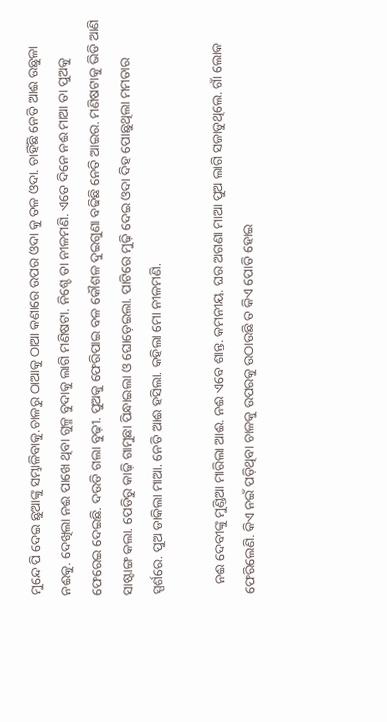ମୁନ୍ଦେ ପି ଦେଇ ଛୁଆଙ୍କୁ ସମ୍ଭାଳିବାକୁ.ଚାଳରୁ ଠାଆକୁ ଠାଆ କଣାରେ ଉପର ଓଦା କୁ ତଳ ଓଦା. ଚାହିଁଛି ନେତି ଆଈ ଉଛୁଳା ନଈକୁ. ଦେଖିଲା ନଈ ପାଖେ ଥିବା ଗୁଳ୍ମ ବୁଦାକୁ ଲାଗି ମଣିଷଟା. ନିଶ୍ଚେ ତା ନୀଳମଣି. ଏତେ ଦିନେ ନଈ ମାଆ ତା ପୁଅକୁ ଫେରେଇ ଦେଇଛି. ଦଉଡି ଗଲା ବୁଢ଼ୀ. ପୁଅକୁ ଫେରିପାଇ ବଳ କୌଶଳ ଦୁଇଗୁଣା ବଢିଛି ନେତି ଆଇର. ମଣିଷଟାକୁ ଭିଡି ଆଣି ସାଷ୍ଟାଙ୍ଗ କଲା. ପେଡିରୁ କାଢ଼ି ଗାମୁଛା ପିନ୍ଧାଇଲା ଓ ଘୋଡ଼େଇଲା. ପାଟିରେ ମୁଢ଼ି ଦେଇ ଓଦା ଦିହ ପୋଛୁଥିଲା ମମତାର ସ୍ପର୍ଶରେ. ପୁଅ ଡାକିଲା ମାଆ. ନେତି ଆଈ ହସିଲା. କହିଲା ମୋ ନୀଳମଣି.

   ନଈ ଦେବୀଙ୍କୁ ମୁଣ୍ଡିଆ ମାରିଲା ଆଈ. ନଈ ଏବେ ଶାନ୍ତ. କମନୀୟ. ଘର ଅଗଣା ମାଆ ପୁଅ ଲାଗି ସଜାଡୁଥିଲେ. ଗାଁ ଲୋକ ଫେରିଲେଣି. କିଏ ନଇଁ ପଡ଼ିଥିବା ଚାଳକୁ ଉପରକୁ ଉଠାଉଛି ତ କିଏ ପୋତି ହୋଇ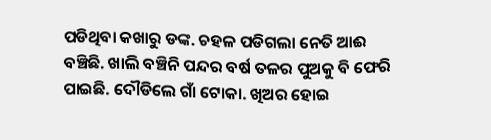ପଡିଥିବା କଖାରୁ ଡଙ୍କ. ଚହଳ ପଡିଗଲା ନେତି ଆଈ ବଞ୍ଚିଛି. ଖାଲି ବଞ୍ଚିନି ପନ୍ଦର ବର୍ଷ ତଳର ପୁଅକୁ ବି ଫେରି ପାଇଛି. ଦୌଡିଲେ ଗାଁ ଟୋକା. ଖିଅର ହୋଇ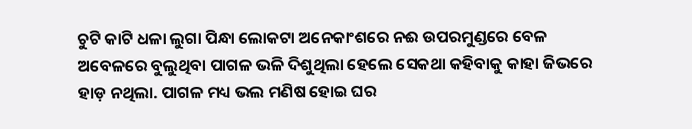ଚୁଟି କାଟି ଧଳା ଲୁଗା ପିନ୍ଧା ଲୋକଟା ଅନେକାଂଶରେ ନଈ ଉପରମୁଣ୍ଡରେ ବେଳ ଅବେଳରେ ବୁଲୁଥିବା ପାଗଳ ଭଳି ଦିଶୁଥିଲା ହେଲେ ସେକଥା କହିବାକୁ କାହା ଜିଭରେ ହାଡ଼ ନଥିଲା. ପାଗଳ ମଧ୍ୟ ଭଲ ମଣିଷ ହୋଇ ଘର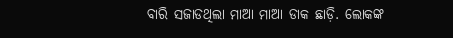ବାରି ସଜାଡଥିଲା ମାଆ ମାଆ ଡାକ ଛାଡ଼ି. ଲୋକଙ୍କ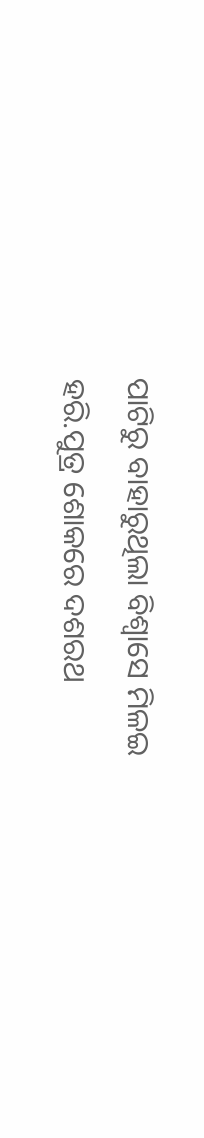ପାଟିରୁ ବାହାରୁଥିଲା ବିଶ୍ୱାସେ ମିଳଇ ହରି.ପୁତ୍ର ଶୋକରେ ଦଶରଥ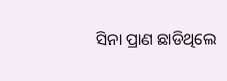ସିନା ପ୍ରାଣ ଛାଡିଥିଲେ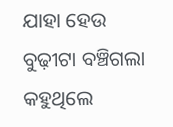ଯାହା ହେଉ ବୁଢ଼ୀଟା ବଞ୍ଚିଗଲା କହୁଥିଲେ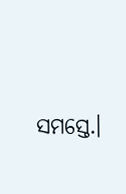ସମସ୍ତେ.।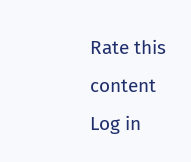Rate this content
Log in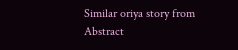Similar oriya story from Abstract